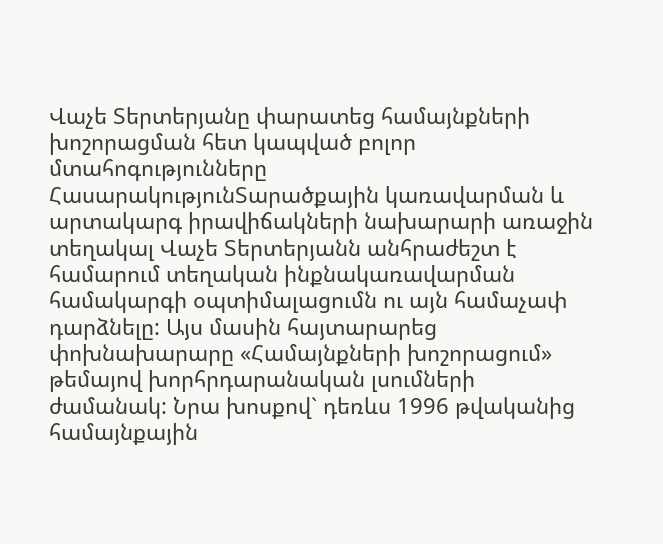Վաչե Տերտերյանը փարատեց համայնքների խոշորացման հետ կապված բոլոր մտահոգությունները
ՀասարակությունՏարածքային կառավարման և արտակարգ իրավիճակների նախարարի առաջին տեղակալ Վաչե Տերտերյանն անհրաժեշտ է համարում տեղական ինքնակառավարման համակարգի օպտիմալացումն ու այն համաչափ դարձնելը: Այս մասին հայտարարեց փոխնախարարը «Համայնքների խոշորացում» թեմայով խորհրդարանական լսումների ժամանակ: Նրա խոսքով` դեռևս 1996 թվականից համայնքային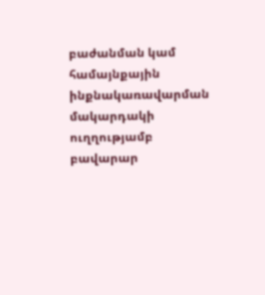բաժանման կամ համայնքային ինքնակառավարման մակարդակի ուղղությամբ բավարար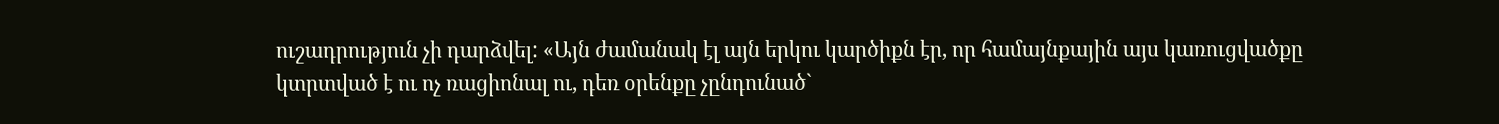ուշադրություն չի դարձվել: «Այն ժամանակ էլ այն երկու կարծիքն էր, որ համայնքային այս կառուցվածքը կտրտված է ու ոչ ռացիոնալ ու, դեռ օրենքը չընդունած`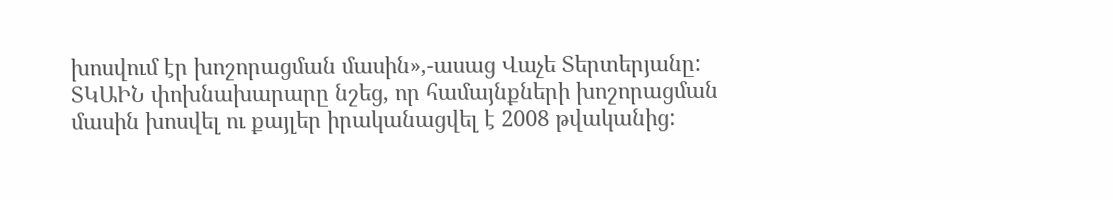խոսվում էր խոշորացման մասին»,-ասաց Վաչե Տերտերյանը:
ՏԿԱԻՆ փոխնախարարը նշեց, որ համայնքների խոշորացման մասին խոսվել ու քայլեր իրականացվել է 2008 թվականից: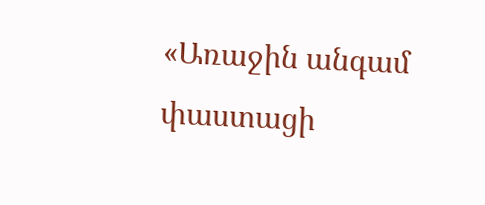«Առաջին անգամ փաստացի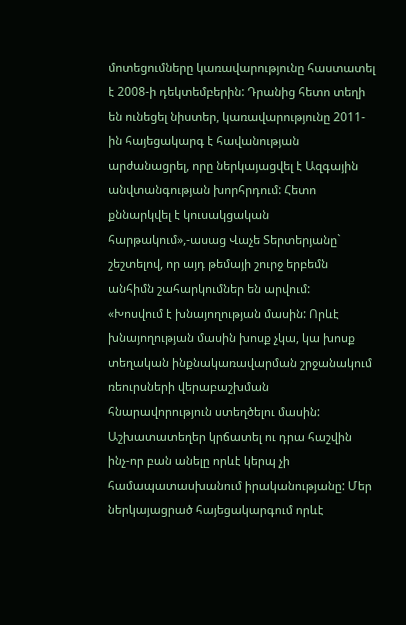մոտեցումները կառավարությունը հաստատել է 2008-ի դեկտեմբերին: Դրանից հետո տեղի են ունեցել նիստեր, կառավարությունը 2011-ին հայեցակարգ է հավանության արժանացրել, որը ներկայացվել է Ազգային անվտանգության խորհրդում: Հետո քննարկվել է կուսակցական հարթակում»,-ասաց Վաչե Տերտերյանը` շեշտելով, որ այդ թեմայի շուրջ երբեմն անհիմն շահարկումներ են արվում:
«Խոսվում է խնայողության մասին: Որևէ խնայողության մասին խոսք չկա, կա խոսք տեղական ինքնակառավարման շրջանակում ռեուրսների վերաբաշխման հնարավորություն ստեղծելու մասին: Աշխատատեղեր կրճատել ու դրա հաշվին ինչ-որ բան անելը որևէ կերպ չի համապատասխանում իրականությանը: Մեր ներկայացրած հայեցակարգում որևէ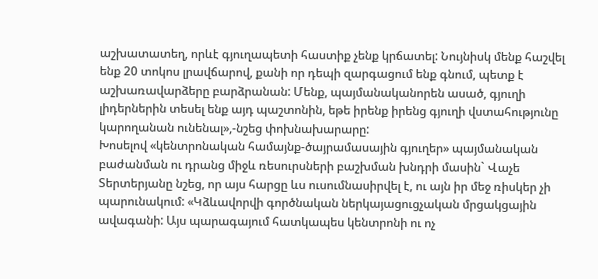աշխատատեղ, որևէ գյուղապետի հաստիք չենք կրճատել: Նույնիսկ մենք հաշվել ենք 20 տոկոս լրավճարով, քանի որ դեպի զարգացում ենք գնում, պետք է աշխառավարձերը բարձրանան: Մենք, պայմանականորեն ասած, գյուղի լիդերներին տեսել ենք այդ պաշտոնին, եթե իրենք իրենց գյուղի վստահությունը կարողանան ունենալ»,-նշեց փոխնախարարը:
Խոսելով «կենտրոնական համայնք-ծայրամասային գյուղեր» պայմանական բաժանման ու դրանց միջև ռեսուրսների բաշխման խնդրի մասին` Վաչե Տերտերյանը նշեց, որ այս հարցը ևս ուսումնասիրվել է, ու այն իր մեջ ռիսկեր չի պարունակում: «Կձևավորվի գործնական ներկայացուցչական մրցակցային ավագանի: Այս պարագայում հատկապես կենտրոնի ու ոչ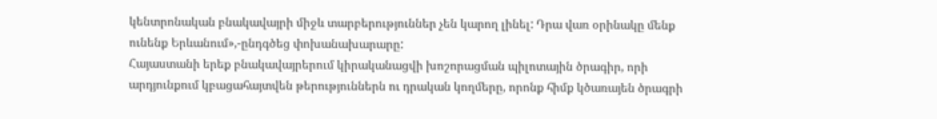կենտրոնական բնակավայրի միջև տարբերություններ չեն կարող լինել: Դրա վառ օրինակը մենք ունենք Երևանում»,-ընդգծեց փոխանախարարը:
Հայաստանի երեք բնակավայրերում կիրականացվի խոշորացման պիլոտային ծրագիր, որի արդյունքում կբացահայտվեն թերություններն ու դրական կողմերը, որոնք հիմք կծառայեն ծրագրի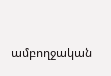ամբողջական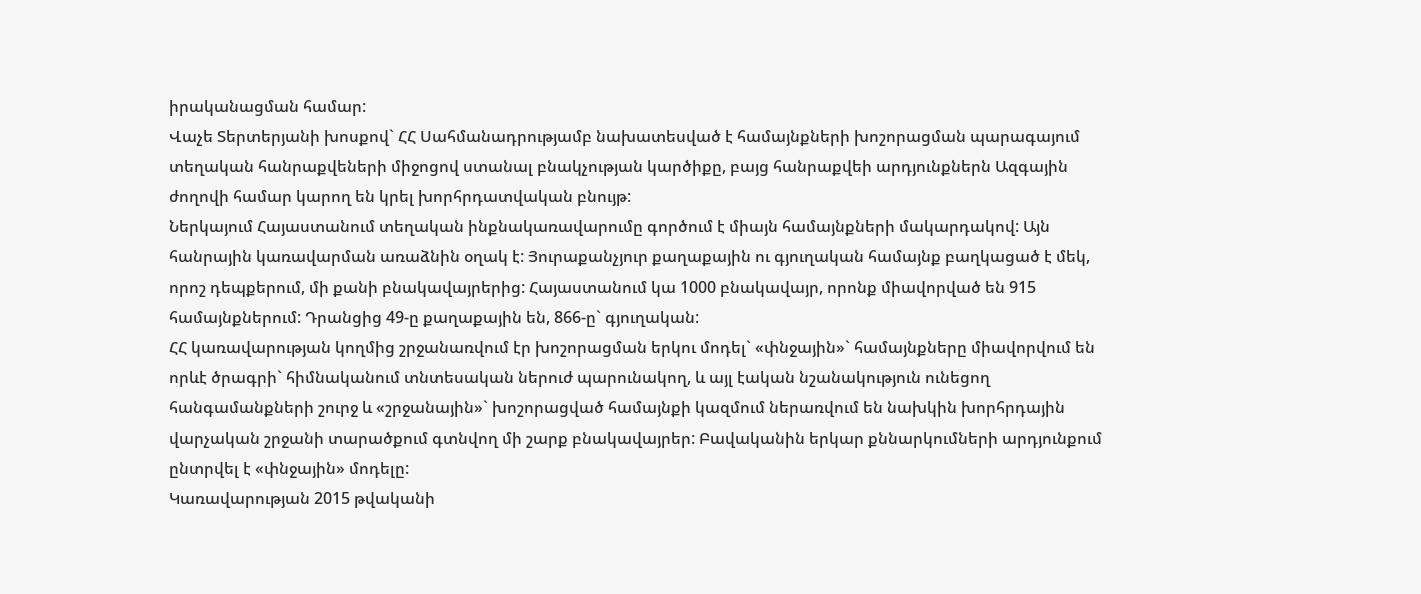իրականացման համար:
Վաչե Տերտերյանի խոսքով` ՀՀ Սահմանադրությամբ նախատեսված է համայնքների խոշորացման պարագայում տեղական հանրաքվեների միջոցով ստանալ բնակչության կարծիքը, բայց հանրաքվեի արդյունքներն Ազգային ժողովի համար կարող են կրել խորհրդատվական բնույթ:
Ներկայում Հայաստանում տեղական ինքնակառավարումը գործում է միայն համայնքների մակարդակով: Այն հանրային կառավարման առաձնին օղակ է: Յուրաքանչյուր քաղաքային ու գյուղական համայնք բաղկացած է մեկ, որոշ դեպքերում, մի քանի բնակավայրերից: Հայաստանում կա 1000 բնակավայր, որոնք միավորված են 915 համայնքներում: Դրանցից 49-ը քաղաքային են, 866-ը` գյուղական:
ՀՀ կառավարության կողմից շրջանառվում էր խոշորացման երկու մոդել` «փնջային»` համայնքները միավորվում են որևէ ծրագրի` հիմնականում տնտեսական ներուժ պարունակող, և այլ էական նշանակություն ունեցող հանգամանքների շուրջ և «շրջանային»` խոշորացված համայնքի կազմում ներառվում են նախկին խորհրդային վարչական շրջանի տարածքում գտնվող մի շարք բնակավայրեր: Բավականին երկար քննարկումների արդյունքում ընտրվել է «փնջային» մոդելը:
Կառավարության 2015 թվականի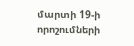մարտի 19-ի որոշումների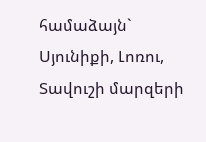համաձայն` Սյունիքի, Լոռու, Տավուշի մարզերի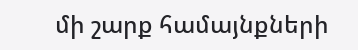մի շարք համայնքների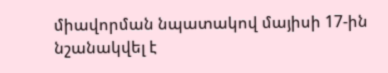միավորման նպատակով մայիսի 17-ին նշանակվել է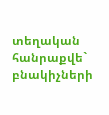տեղական հանրաքվե` բնակիչների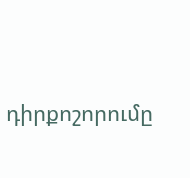դիրքոշորումը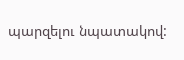պարզելու նպատակով: